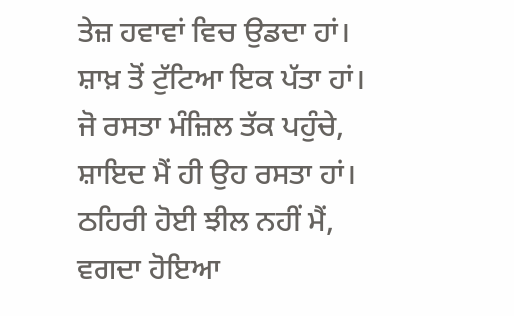ਤੇਜ਼ ਹਵਾਵਾਂ ਵਿਚ ਉਡਦਾ ਹਾਂ।
ਸ਼ਾਖ਼ ਤੋਂ ਟੁੱਟਿਆ ਇਕ ਪੱਤਾ ਹਾਂ।
ਜੋ ਰਸਤਾ ਮੰਜ਼ਿਲ ਤੱਕ ਪਹੁੰਚੇ,
ਸ਼ਾਇਦ ਮੈਂ ਹੀ ਉਹ ਰਸਤਾ ਹਾਂ।
ਠਹਿਰੀ ਹੋਈ ਝੀਲ ਨਹੀਂ ਮੈਂ,
ਵਗਦਾ ਹੋਇਆ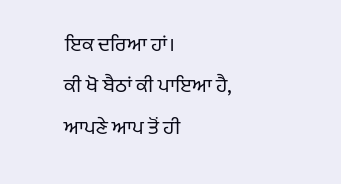ਇਕ ਦਰਿਆ ਹਾਂ।
ਕੀ ਖੋ ਬੈਠਾਂ ਕੀ ਪਾਇਆ ਹੈ,
ਆਪਣੇ ਆਪ ਤੋਂ ਹੀ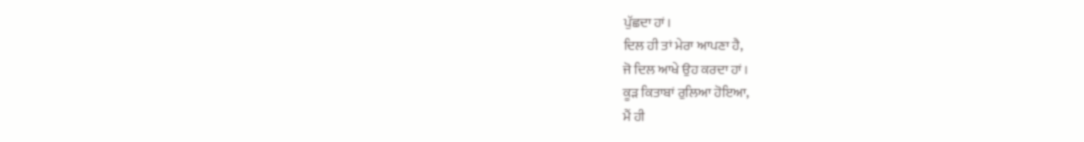ਪੁੱਛਦਾ ਹਾਂ।
ਦਿਲ ਹੀ ਤਾਂ ਮੇਰਾ ਆਪਣਾ ਹੈ,
ਜੋ ਦਿਲ ਆਖੇ ਉਹ ਕਰਦਾ ਹਾਂ।
ਕੂੜ ਕਿਤਾਬਾਂ ਰੁਲਿਆ ਹੋਇਆ,
ਮੈਂ ਹੀ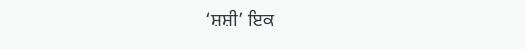‘ਸ਼ਸ਼ੀ’ ਇਕ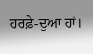ਹਰਫ਼ੇ-ਦੁਆ ਹਾਂ।